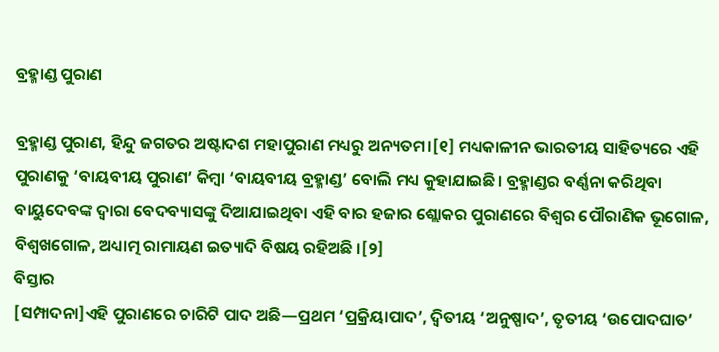ବ୍ରହ୍ମାଣ୍ଡ ପୁରାଣ

ବ୍ରହ୍ମାଣ୍ଡ ପୁରାଣ, ହିନ୍ଦୁ ଜଗତର ଅଷ୍ଟାଦଶ ମହାପୁରାଣ ମଧ୍ୟରୁ ଅନ୍ୟତମ।[୧] ମଧ୍ୟକାଳୀନ ଭାରତୀୟ ସାହିତ୍ୟରେ ଏହି ପୁରାଣକୁ ‘ବାୟବୀୟ ପୁରାଣ’ କିମ୍ବା ‘ବାୟବୀୟ ବ୍ରହ୍ମାଣ୍ଡ’ ବୋଲି ମଧ୍ୟ କୁହାଯାଇଛି। ବ୍ରହ୍ମାଣ୍ଡର ବର୍ଣ୍ଣନା କରିଥିବା ବାୟୁଦେବଙ୍କ ଦ୍ୱାରା ବେଦବ୍ୟାସଙ୍କୁ ଦିଆଯାଇଥିବା ଏହି ବାର ହଜାର ଶ୍ଲୋକର ପୁରାଣରେ ବିଶ୍ୱର ପୌରାଣିକ ଭୂଗୋଳ, ବିଶ୍ୱଖଗୋଳ, ଅଧ୍ୟାତ୍ମ ରାମାୟଣ ଇତ୍ୟାଦି ବିଷୟ ରହିଅଛି ।[୨]
ବିସ୍ତାର
[ସମ୍ପାଦନା]ଏହି ପୁରାଣରେ ଚାରିଟି ପାଦ ଅଛି—ପ୍ରଥମ ‘ପ୍ରକ୍ରିୟାପାଦ’, ଦ୍ୱିତୀୟ ‘ଅନୁଷ୍ପାଦ’, ତୃତୀୟ ‘ଉପୋଦଘାତ’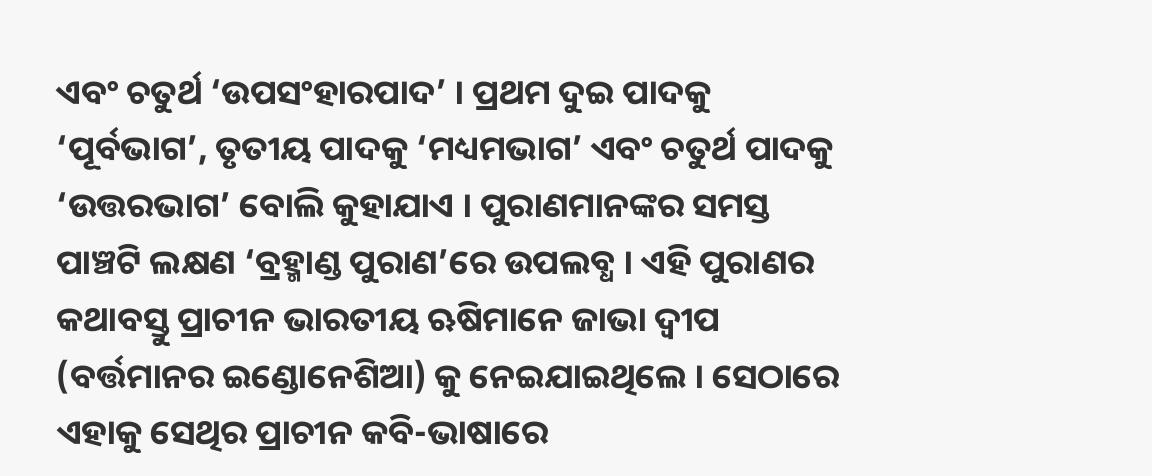ଏବଂ ଚତୁର୍ଥ ‘ଉପସଂହାରପାଦ’ । ପ୍ରଥମ ଦୁଇ ପାଦକୁ ‘ପୂର୍ବଭାଗ’, ତୃତୀୟ ପାଦକୁ ‘ମଧ୍ୟମଭାଗ’ ଏବଂ ଚତୁର୍ଥ ପାଦକୁ ‘ଉତ୍ତରଭାଗ’ ବୋଲି କୁହାଯାଏ । ପୁରାଣମାନଙ୍କର ସମସ୍ତ ପାଞ୍ଚଟି ଲକ୍ଷଣ ‘ବ୍ରହ୍ମାଣ୍ଡ ପୁରାଣ’ରେ ଉପଲବ୍ଧ । ଏହି ପୁରାଣର କଥାବସ୍ତୁ ପ୍ରାଚୀନ ଭାରତୀୟ ଋଷିମାନେ ଜାଭା ଦ୍ୱୀପ (ବର୍ତ୍ତମାନର ଇଣ୍ଡୋନେଶିଆ) କୁ ନେଇଯାଇଥିଲେ । ସେଠାରେ ଏହାକୁ ସେଥିର ପ୍ରାଚୀନ କବି-ଭାଷାରେ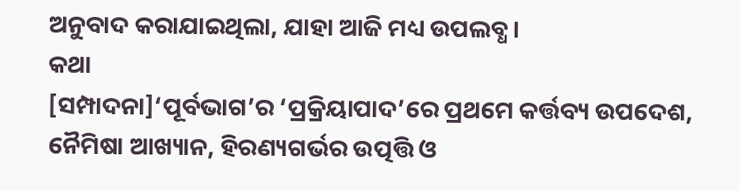ଅନୁବାଦ କରାଯାଇଥିଲା, ଯାହା ଆଜି ମଧ୍ୟ ଉପଲବ୍ଧ।
କଥା
[ସମ୍ପାଦନା]‘ପୂର୍ବଭାଗ’ର ‘ପ୍ରକ୍ରିୟାପାଦ’ରେ ପ୍ରଥମେ କର୍ତ୍ତବ୍ୟ ଉପଦେଶ, ନୈମିଷା ଆଖ୍ୟାନ, ହିରଣ୍ୟଗର୍ଭର ଉତ୍ପତ୍ତି ଓ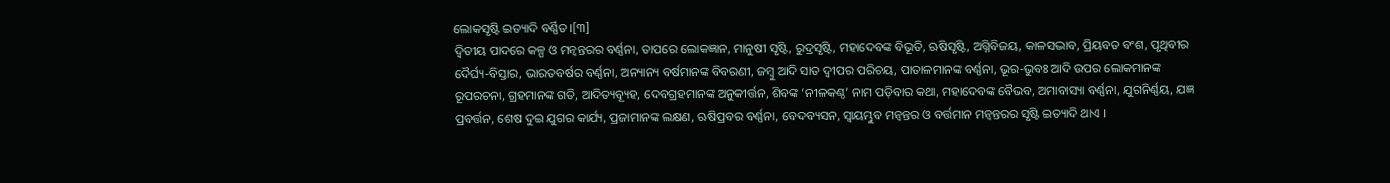ଲୋକସୃଷ୍ଟି ଇତ୍ୟାଦି ବର୍ଣ୍ଣିତ।[୩]
ଦ୍ୱିତୀୟ ପାଦରେ କଳ୍ପ ଓ ମନ୍ବନ୍ତରର ବର୍ଣ୍ଣନା, ତାପରେ ଲୋକଜ୍ଞାନ, ମାନୁଷୀ ସୃଷ୍ଟି, ରୁଦ୍ରସୃଷ୍ଟି, ମହାଦେବଙ୍କ ବିଭୂତି, ଋଷିସୃଷ୍ଟି, ଅଗ୍ନିବିଜୟ, କାଳସଦ୍ଭାବ, ପ୍ରିୟବତ ବଂଶ, ପୃଥିବୀର ଦୈର୍ଘ୍ୟ-ବିସ୍ତାର, ଭାରତବର୍ଷର ବର୍ଣ୍ଣନା, ଅନ୍ୟାନ୍ୟ ବର୍ଷମାନଙ୍କ ବିବରଣୀ, ଜମ୍ବୁ ଆଦି ସାତ ଦ୍ୱୀପର ପରିଚୟ, ପାତାଳମାନଙ୍କ ବର୍ଣ୍ଣନା, ଭୂର-ଭୁବଃ ଆଦି ଉପର ଲୋକମାନଙ୍କ ରୂପରଚନା, ଗ୍ରହମାନଙ୍କ ଗତି, ଆଦିତ୍ୟବ୍ୟୂହ, ଦେବଗ୍ରହମାନଙ୍କ ଅନୁକୀର୍ତ୍ତନ, ଶିବଙ୍କ ‘ନୀଳକଣ୍ଠ’ ନାମ ପଡ଼ିବାର କଥା, ମହାଦେବଙ୍କ ବୈଭବ, ଅମାବାସ୍ୟା ବର୍ଣ୍ଣନା, ଯୁଗନିର୍ଣ୍ଣୟ, ଯଜ୍ଞ ପ୍ରବର୍ତ୍ତନ, ଶେଷ ଦୁଇ ଯୁଗର କାର୍ଯ୍ୟ, ପ୍ରଜାମାନଙ୍କ ଲକ୍ଷଣ, ଋଷିପ୍ରବର ବର୍ଣ୍ଣନା, ବେଦବ୍ୟସନ, ସ୍ୱାୟମ୍ଭୁବ ମନ୍ବନ୍ତର ଓ ବର୍ତ୍ତମାନ ମନ୍ବନ୍ତରର ସୃଷ୍ଟି ଇତ୍ୟାଦି ଥାଏ ।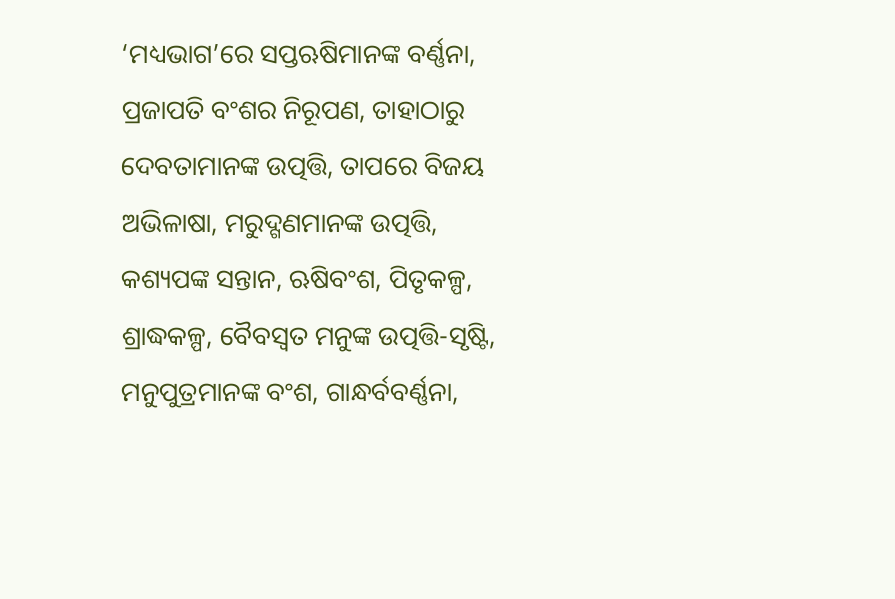‘ମଧ୍ୟଭାଗ’ରେ ସପ୍ତଋଷିମାନଙ୍କ ବର୍ଣ୍ଣନା, ପ୍ରଜାପତି ବଂଶର ନିରୂପଣ, ତାହାଠାରୁ ଦେବତାମାନଙ୍କ ଉତ୍ପତ୍ତି, ତାପରେ ବିଜୟ ଅଭିଳାଷା, ମରୁଦ୍ଗଣମାନଙ୍କ ଉତ୍ପତ୍ତି, କଶ୍ୟପଙ୍କ ସନ୍ତାନ, ଋଷିବଂଶ, ପିତୃକଳ୍ପ, ଶ୍ରାଦ୍ଧକଳ୍ପ, ବୈବସ୍ବତ ମନୁଙ୍କ ଉତ୍ପତ୍ତି-ସୃଷ୍ଟି, ମନୁପୁତ୍ରମାନଙ୍କ ବଂଶ, ଗାନ୍ଧର୍ବବର୍ଣ୍ଣନା,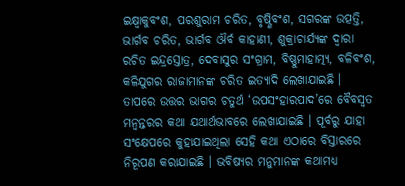ଇକ୍ଷ୍ୱାକୁବଂଶ, ପରଶୁରାମ ଚରିତ, ବୃଷ୍ଣିବଂଶ, ସଗରଙ୍କ ଉତ୍ପତ୍ତି, ଭାର୍ଗବ ଚରିତ, ଭାର୍ଗବ ଔର୍ବ କାହାଣୀ, ଶୁକ୍ରାଚାର୍ଯ୍ୟଙ୍କ ଦ୍ୱାରା ରଚିତ ଇନ୍ଦ୍ରସ୍ତୋତ୍ର, ଦେବାସୁର ସଂଗ୍ରାମ, ବିଷ୍ଣୁମାହାତ୍ମ୍ୟ, ବଳିବଂଶ, କଳିଯୁଗର ରାଜାମାନଙ୍କ ଚରିତ ଇତ୍ୟାଦି ଲେଖାଯାଇଛି ।
ତାପରେ ଉତ୍ତର ଭାଗର ଚତୁର୍ଥ ‘ଉପସଂହାରପାଦ’ରେ ବୈବସ୍ବତ ମନ୍ବନ୍ତରର କଥା ଯଥାର୍ଥଭାବରେ ଲେଖାଯାଇଛି । ପୂର୍ବରୁ ଯାହା ସଂକ୍ଷେପରେ କୁହାଯାଇଥିଲା ସେହି କଥା ଏଠାରେ ବିସ୍ତାରରେ ନିରୂପଣ କରାଯାଇଛି । ଭବିଷ୍ୟର ମନୁମାନଙ୍କ କଥାମଧ୍ୟ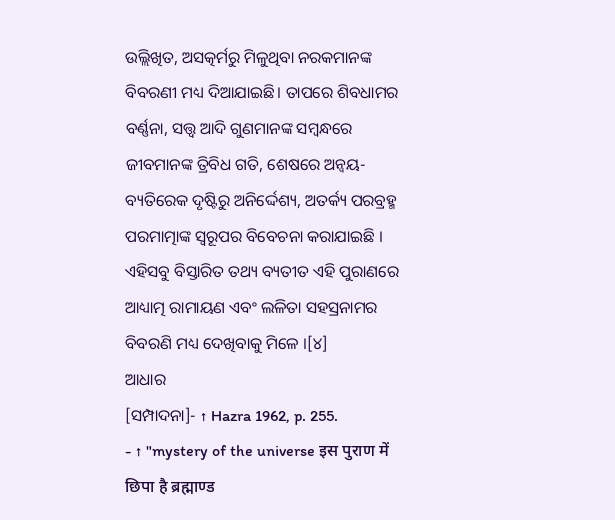ଉଲ୍ଲିଖିତ, ଅସତ୍କର୍ମରୁ ମିଳୁଥିବା ନରକମାନଙ୍କ ବିବରଣୀ ମଧ୍ୟ ଦିଆଯାଇଛି। ତାପରେ ଶିବଧାମର ବର୍ଣ୍ଣନା, ସତ୍ତ୍ୱ ଆଦି ଗୁଣମାନଙ୍କ ସମ୍ବନ୍ଧରେ ଜୀବମାନଙ୍କ ତ୍ରିବିଧ ଗତି, ଶେଷରେ ଅନ୍ଵୟ-ବ୍ୟତିରେକ ଦୃଷ୍ଟିରୁ ଅନିର୍ଦ୍ଦେଶ୍ୟ, ଅତର୍କ୍ୟ ପରବ୍ରହ୍ମ ପରମାତ୍ମାଙ୍କ ସ୍ୱରୂପର ବିବେଚନା କରାଯାଇଛି ।
ଏହିସବୁ ବିସ୍ତାରିତ ତଥ୍ୟ ବ୍ୟତୀତ ଏହି ପୁରାଣରେ ଆଧ୍ୟାତ୍ମ ରାମାୟଣ ଏବଂ ଲଳିତା ସହସ୍ରନାମର ବିବରଣି ମଧ୍ୟ ଦେଖିବାକୁ ମିଳେ ।[୪]
ଆଧାର
[ସମ୍ପାଦନା]- ↑ Hazra 1962, p. 255.
- ↑ "mystery of the universe इस पुराण में छिपा है ब्रह्माण्ड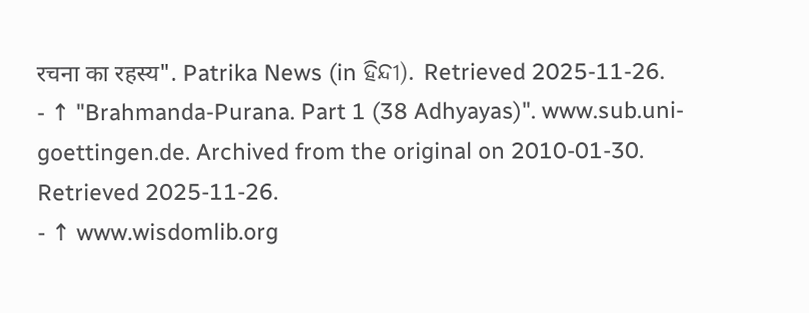रचना का रहस्य". Patrika News (in ହିନ୍ଦୀ). Retrieved 2025-11-26.
- ↑ "Brahmanda-Purana. Part 1 (38 Adhyayas)". www.sub.uni-goettingen.de. Archived from the original on 2010-01-30. Retrieved 2025-11-26.
- ↑ www.wisdomlib.org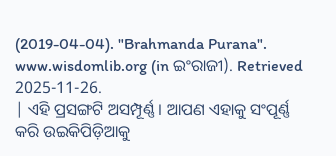(2019-04-04). "Brahmanda Purana". www.wisdomlib.org (in ଇଂରାଜୀ). Retrieved 2025-11-26.
| ଏହି ପ୍ରସଙ୍ଗଟି ଅସମ୍ପୂର୍ଣ୍ଣ । ଆପଣ ଏହାକୁ ସଂପୂର୍ଣ୍ଣ କରି ଉଇକିପିଡ଼ିଆକୁ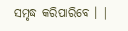ସମୃଦ୍ଧ କରିପାରିବେ । |